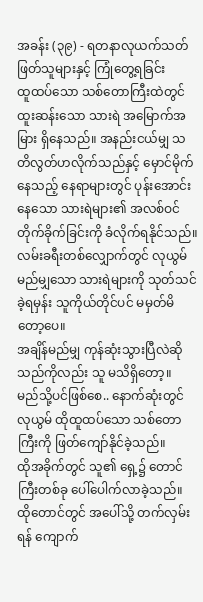အခန်း (၃၉) - ရတနာလုယက်သတ်ဖြတ်သူများနှင့် ကြုံတွေ့ရခြင်း
ထူထပ်သော သစ်တောကြီးထဲတွင် ထူးဆန်းသော သားရဲ အမြောက်အမြား ရှိနေသည်။ အနည်းငယ်မျှ သတိလွတ်ဟလိုက်သည်နှင့် မှောင်မိုက်နေသည့် နေရာများတွင် ပုန်းအောင်းနေသော သားရဲများ၏ အလစ်ဝင်တိုက်ခိုက်ခြင်းကို ခံလိုက်ရနိုင်သည်။
လမ်းခရီးတစ်လျှောက်တွင် လုယွမ် မည်မျှသော သားရဲများကို သုတ်သင်ခဲ့ရမှန်း သူကိုယ်တိုင်ပင် မမှတ်မိတော့ပေ။
အချိန်မည်မျှ ကုန်ဆုံးသွားပြီလဲဆိုသည်ကိုလည်း သူ မသိရှိတော့။
မည်သို့ပင်ဖြစ်စေ.. နောက်ဆုံးတွင် လုယွမ် ထိုထူထပ်သော သစ်တောကြီးကို ဖြတ်ကျော်နိုင်ခဲ့သည်။
ထိုအခိုက်တွင် သူ၏ ရှေ့၌ တောင်ကြီးတစ်ခု ပေါ်ပေါက်လာခဲ့သည်။
ထိုတောင်တွင် အပေါ်သို့ တက်လှမ်းရန် ကျောက်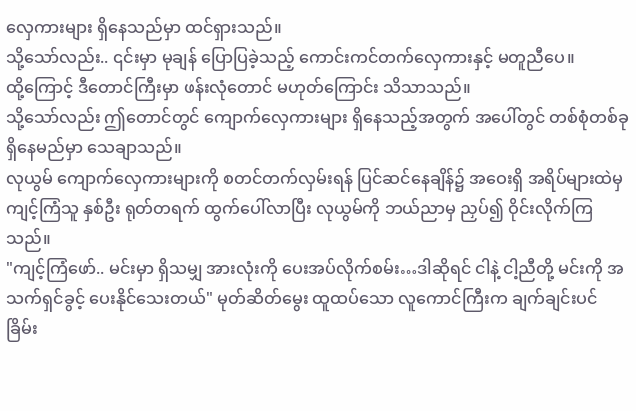လှေကားများ ရှိနေသည်မှာ ထင်ရှားသည်။
သို့သော်လည်း.. ၎င်းမှာ မုချန် ပြောပြခဲ့သည့် ကောင်းကင်တက်လှေကားနှင့် မတူညီပေ။
ထို့ကြောင့် ဒီတောင်ကြီးမှာ ဖန်းလုံတောင် မဟုတ်ကြောင်း သိသာသည်။
သို့သော်လည်း ဤတောင်တွင် ကျောက်လှေကားများ ရှိနေသည့်အတွက် အပေါ်တွင် တစ်စုံတစ်ခု ရှိနေမည်မှာ သေချာသည်။
လုယွမ် ကျောက်လှေကားများကို စတင်တက်လှမ်းရန် ပြင်ဆင်နေချိန်၌ အဝေးရှိ အရိပ်များထဲမှ ကျင့်ကြံသူ နှစ်ဦး ရုတ်တရက် ထွက်ပေါ်လာပြီး လုယွမ်ကို ဘယ်ညာမှ ညှပ်၍ ဝိုင်းလိုက်ကြသည်။
"ကျင့်ကြံဖော်.. မင်းမှာ ရှိသမျှ အားလုံးကို ပေးအပ်လိုက်စမ်း…ဒါဆိုရင် ငါနဲ့ ငါ့ညီတို့ မင်းကို အသက်ရှင်ခွင့် ပေးနိုင်သေးတယ်" မုတ်ဆိတ်မွေး ထူထပ်သော လူကောင်ကြီးက ချက်ချင်းပင် ခြိမ်း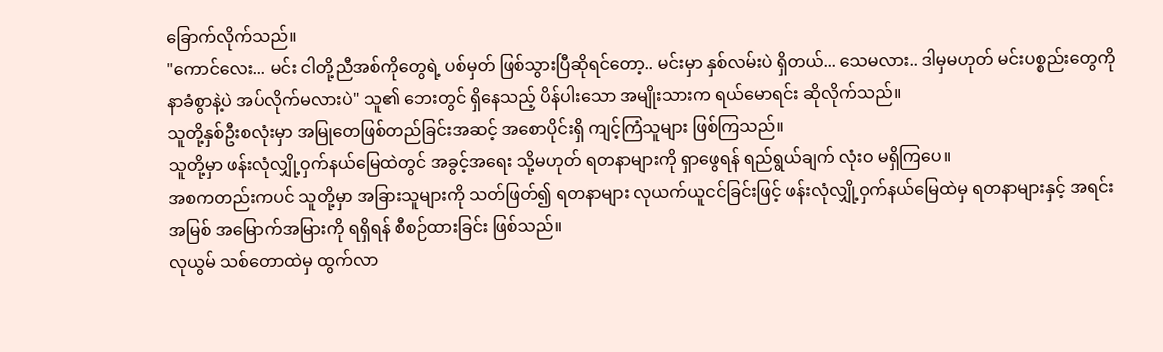ခြောက်လိုက်သည်။
"ကောင်လေး... မင်း ငါတို့ညီအစ်ကိုတွေရဲ့ ပစ်မှတ် ဖြစ်သွားပြီဆိုရင်တော့.. မင်းမှာ နှစ်လမ်းပဲ ရှိတယ်... သေမလား.. ဒါမှမဟုတ် မင်းပစ္စည်းတွေကို နာခံစွာနဲ့ပဲ အပ်လိုက်မလားပဲ" သူ၏ ဘေးတွင် ရှိနေသည့် ပိန်ပါးသော အမျိုးသားက ရယ်မောရင်း ဆိုလိုက်သည်။
သူတို့နှစ်ဦးစလုံးမှာ အမြုတေဖြစ်တည်ခြင်းအဆင့် အစောပိုင်းရှိ ကျင့်ကြံသူများ ဖြစ်ကြသည်။
သူတို့မှာ ဖန်းလုံလျှို့ဝှက်နယ်မြေထဲတွင် အခွင့်အရေး သို့မဟုတ် ရတနာများကို ရှာဖွေရန် ရည်ရွယ်ချက် လုံးဝ မရှိကြပေ။
အစကတည်းကပင် သူတို့မှာ အခြားသူများကို သတ်ဖြတ်၍ ရတနာများ လုယက်ယူငင်ခြင်းဖြင့် ဖန်းလုံလျှို့ဝှက်နယ်မြေထဲမှ ရတနာများနှင့် အရင်းအမြစ် အမြောက်အမြားကို ရရှိရန် စီစဉ်ထားခြင်း ဖြစ်သည်။
လုယွမ် သစ်တောထဲမှ ထွက်လာ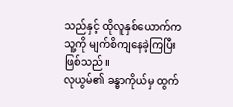သည်နှင့် ထိုလူနှစ်ယောက်က သူ့ကို မျက်စိကျနေခဲ့ကြပြီး ဖြစ်သည်။
လုယွမ်၏ ခန္ဓာကိုယ်မှ ထွက်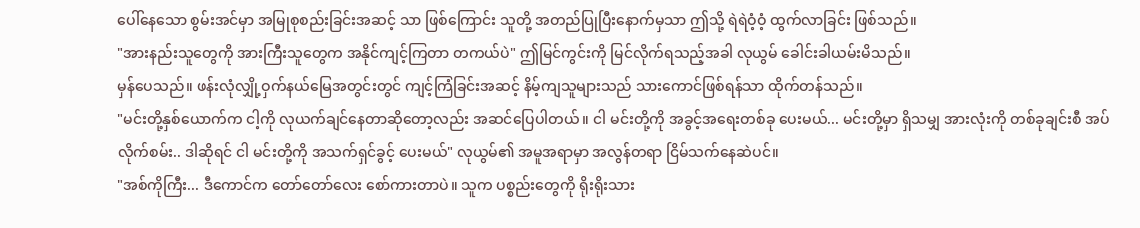ပေါ်နေသော စွမ်းအင်မှာ အမြုစုစည်းခြင်းအဆင့် သာ ဖြစ်ကြောင်း သူတို့ အတည်ပြုပြီးနောက်မှသာ ဤသို့ ရဲရဲဝံ့ဝံ့ ထွက်လာခြင်း ဖြစ်သည်။
"အားနည်းသူတွေကို အားကြီးသူတွေက အနိုင်ကျင့်ကြတာ တကယ်ပဲ" ဤမြင်ကွင်းကို မြင်လိုက်ရသည့်အခါ လုယွမ် ခေါင်းခါယမ်းမိသည်။
မှန်ပေသည်။ ဖန်းလုံလျှို့ဝှက်နယ်မြေအတွင်းတွင် ကျင့်ကြံခြင်းအဆင့် နိမ့်ကျသူများသည် သားကောင်ဖြစ်ရန်သာ ထိုက်တန်သည်။
"မင်းတို့နှစ်ယောက်က ငါ့ကို လုယက်ချင်နေတာဆိုတော့လည်း အဆင်ပြေပါတယ်။ ငါ မင်းတို့ကို အခွင့်အရေးတစ်ခု ပေးမယ်... မင်းတို့မှာ ရှိသမျှ အားလုံးကို တစ်ခုချင်းစီ အပ်လိုက်စမ်း.. ဒါဆိုရင် ငါ မင်းတို့ကို အသက်ရှင်ခွင့် ပေးမယ်" လုယွမ်၏ အမူအရာမှာ အလွန်တရာ ငြိမ်သက်နေဆဲပင်။
"အစ်ကိုကြီး... ဒီကောင်က တော်တော်လေး စော်ကားတာပဲ။ သူက ပစ္စည်းတွေကို ရိုးရိုးသား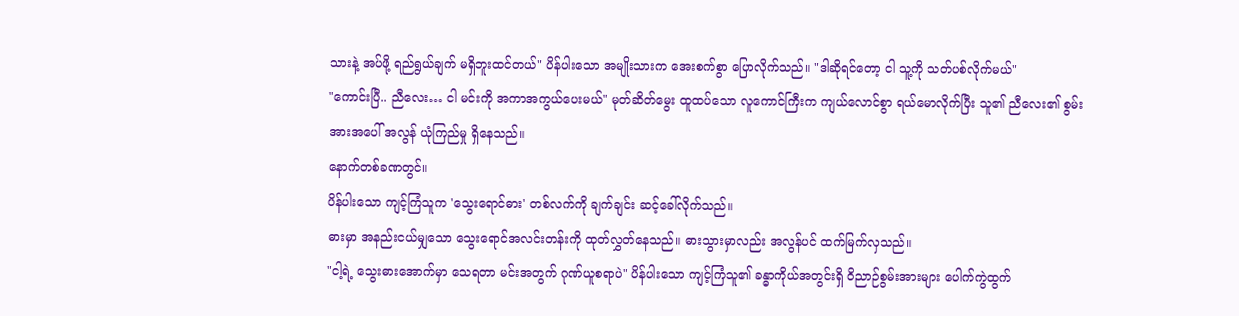သားနဲ့ အပ်ဖို့ ရည်ရွယ်ချက် မရှိဘူးထင်တယ်" ပိန်ပါးသော အမျိုးသားက အေးစက်စွာ ပြောလိုက်သည်။ "ဒါဆိုရင်တော့ ငါ သူ့ကို သတ်ပစ်လိုက်မယ်"
"ကောင်းပြီ.. ညီလေး… ငါ မင်းကို အကာအကွယ်ပေးမယ်" မုတ်ဆိတ်မွေး ထူထပ်သော လူကောင်ကြီးက ကျယ်လောင်စွာ ရယ်မောလိုက်ပြီး သူ၏ ညီလေး၏ စွမ်းအားအပေါ် အလွန် ယုံကြည်မှု ရှိနေသည်။
နောက်တစ်ခဏတွင်။
ပိန်ပါးသော ကျင့်ကြံသူက 'သွေးရောင်ဓား' တစ်လက်ကို ချက်ချင်း ဆင့်ခေါ်လိုက်သည်။
ဓားမှာ အနည်းငယ်မျှသော သွေးရောင်အလင်းတန်းကို ထုတ်လွှတ်နေသည်။ ဓားသွားမှာလည်း အလွန်ပင် ထက်မြက်လှသည်။
"ငါ့ရဲ့ သွေးဓားအောက်မှာ သေရတာ မင်းအတွက် ဂုဏ်ယူစရာပဲ" ပိန်ပါးသော ကျင့်ကြံသူ၏ ခန္ဓာကိုယ်အတွင်းရှိ ဝိညာဉ်စွမ်းအားများ ပေါက်ကွဲထွက်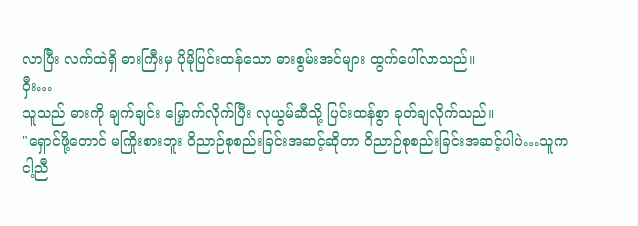လာပြီး လက်ထဲရှိ ဓားကြီးမှ ပိုမိုပြင်းထန်သော ဓားစွမ်းအင်များ ထွက်ပေါ်လာသည်။
ဝှီး…
သူသည် ဓားကို ချက်ချင်း မြှောက်လိုက်ပြီး လုယွမ်ဆီသို့ ပြင်းထန်စွာ ခုတ်ချလိုက်သည်။
"ရှောင်ဖို့တောင် မကြိုးစားဘူး ဝိညာဉ်စုစည်းခြင်းအဆင့်ဆိုတာ ဝိညာဉ်စုစည်းခြင်းအဆင့်ပါပဲ…သူက ငါ့ညီ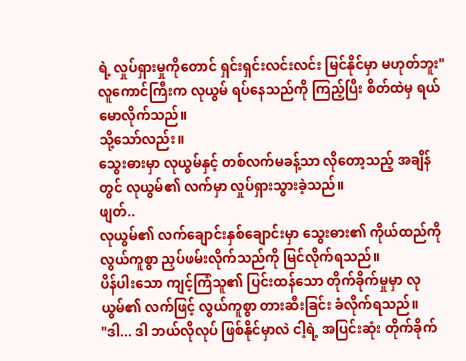ရဲ့ လှုပ်ရှားမှုကိုတောင် ရှင်းရှင်းလင်းလင်း မြင်နိုင်မှာ မဟုတ်ဘူး" လူကောင်ကြီးက လုယွမ် ရပ်နေသည်ကို ကြည့်ပြီး စိတ်ထဲမှ ရယ်မောလိုက်သည်။
သို့သော်လည်း။
သွေးဓားမှာ လုယွမ်နှင့် တစ်လက်မခန့်သာ လိုတော့သည့် အချိန်တွင် လုယွမ်၏ လက်မှာ လှုပ်ရှားသွားခဲ့သည်။
ဖျတ်..
လုယွမ်၏ လက်ချောင်းနှစ်ချောင်းမှာ သွေးဓား၏ ကိုယ်ထည်ကို လွယ်ကူစွာ ညှပ်ဖမ်းလိုက်သည်ကို မြင်လိုက်ရသည်။
ပိန်ပါးသော ကျင့်ကြံသူ၏ ပြင်းထန်သော တိုက်ခိုက်မှုမှာ လုယွမ်၏ လက်ဖြင့် လွယ်ကူစွာ တားဆီးခြင်း ခံလိုက်ရသည်။
"ဒါ... ဒါ ဘယ်လိုလုပ် ဖြစ်နိုင်မှာလဲ ငါ့ရဲ့ အပြင်းဆုံး တိုက်ခိုက်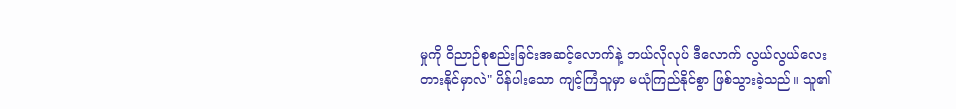မှုကို ဝိညာဉ်စုစည်းခြင်းအဆင့်လောက်နဲ့ ဘယ်လိုလုပ် ဒီလောက် လွယ်လွယ်လေး တားနိုင်မှာလဲ" ပိန်ပါးသော ကျင့်ကြံသူမှာ မယုံကြည်နိုင်စွာ ဖြစ်သွားခဲ့သည်။ သူ၏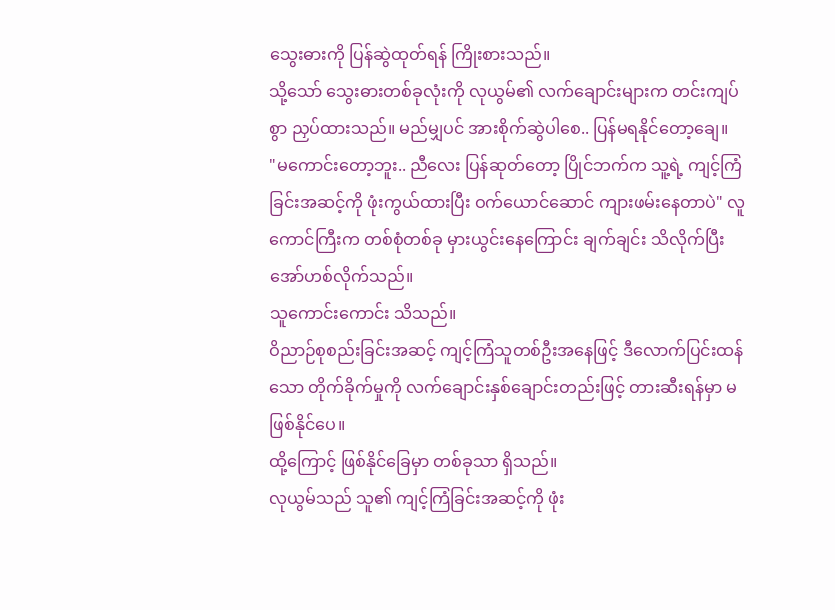သွေးဓားကို ပြန်ဆွဲထုတ်ရန် ကြိုးစားသည်။
သို့သော် သွေးဓားတစ်ခုလုံးကို လုယွမ်၏ လက်ချောင်းများက တင်းကျပ်စွာ ညှပ်ထားသည်။ မည်မျှပင် အားစိုက်ဆွဲပါစေ.. ပြန်မရနိုင်တော့ချေ။
"မကောင်းတော့ဘူး.. ညီလေး ပြန်ဆုတ်တော့ ပြိုင်ဘက်က သူ့ရဲ့ ကျင့်ကြံခြင်းအဆင့်ကို ဖုံးကွယ်ထားပြီး ဝက်ယောင်ဆောင် ကျားဖမ်းနေတာပဲ" လူကောင်ကြီးက တစ်စုံတစ်ခု မှားယွင်းနေကြောင်း ချက်ချင်း သိလိုက်ပြီး အော်ဟစ်လိုက်သည်။
သူကောင်းကောင်း သိသည်။
ဝိညာဉ်စုစည်းခြင်းအဆင့် ကျင့်ကြံသူတစ်ဦးအနေဖြင့် ဒီလောက်ပြင်းထန်သော တိုက်ခိုက်မှုကို လက်ချောင်းနှစ်ချောင်းတည်းဖြင့် တားဆီးရန်မှာ မဖြစ်နိုင်ပေ။
ထို့ကြောင့် ဖြစ်နိုင်ခြေမှာ တစ်ခုသာ ရှိသည်။
လုယွမ်သည် သူ၏ ကျင့်ကြံခြင်းအဆင့်ကို ဖုံး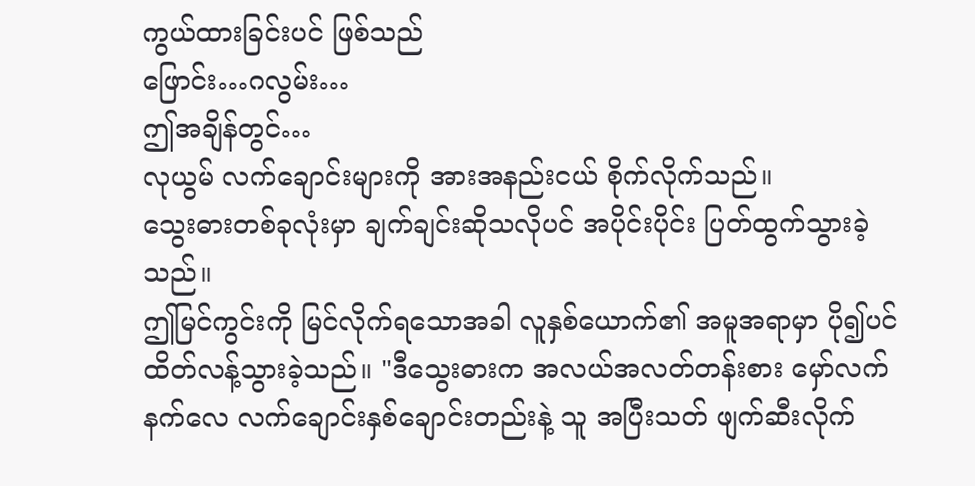ကွယ်ထားခြင်းပင် ဖြစ်သည်
ဖြောင်း…ဂလွမ်း…
ဤအချိန်တွင်…
လုယွမ် လက်ချောင်းများကို အားအနည်းငယ် စိုက်လိုက်သည်။
သွေးဓားတစ်ခုလုံးမှာ ချက်ချင်းဆိုသလိုပင် အပိုင်းပိုင်း ပြတ်ထွက်သွားခဲ့သည်။
ဤမြင်ကွင်းကို မြင်လိုက်ရသောအခါ လူနှစ်ယောက်၏ အမူအရာမှာ ပို၍ပင် ထိတ်လန့်သွားခဲ့သည်။ "ဒီသွေးဓားက အလယ်အလတ်တန်းစား မှော်လက်နက်လေ လက်ချောင်းနှစ်ချောင်းတည်းနဲ့ သူ အပြီးသတ် ဖျက်ဆီးလိုက်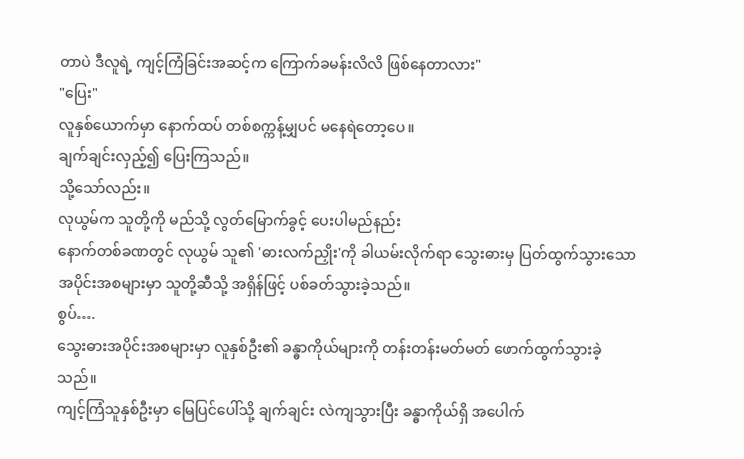တာပဲ ဒီလူရဲ့ ကျင့်ကြံခြင်းအဆင့်က ကြောက်ခမန်းလိလိ ဖြစ်နေတာလား"
"ပြေး"
လူနှစ်ယောက်မှာ နောက်ထပ် တစ်စက္ကန့်မျှပင် မနေရဲတော့ပေ။
ချက်ချင်းလှည့်၍ ပြေးကြသည်။
သို့သော်လည်း။
လုယွမ်က သူတို့ကို မည်သို့ လွတ်မြောက်ခွင့် ပေးပါမည်နည်း
နောက်တစ်ခဏတွင် လုယွမ် သူ၏ 'ဓားလက်ညှိုး'ကို ခါယမ်းလိုက်ရာ သွေးဓားမှ ပြတ်ထွက်သွားသော အပိုင်းအစများမှာ သူတို့ဆီသို့ အရှိန်ဖြင့် ပစ်ခတ်သွားခဲ့သည်။
စွပ်….
သွေးဓားအပိုင်းအစများမှာ လူနှစ်ဦး၏ ခန္ဓာကိုယ်များကို တန်းတန်းမတ်မတ် ဖောက်ထွက်သွားခဲ့သည်။
ကျင့်ကြံသူနှစ်ဦးမှာ မြေပြင်ပေါ်သို့ ချက်ချင်း လဲကျသွားပြီး ခန္ဓာကိုယ်ရှိ အပေါက်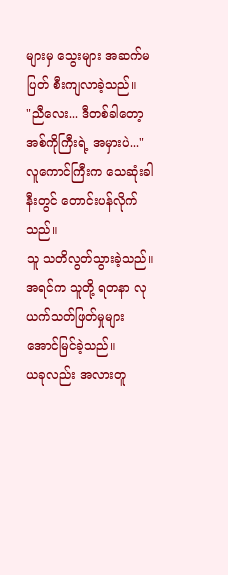များမှ သွေးများ အဆက်မပြတ် စီးကျလာခဲ့သည်။
"ညီလေး... ဒီတစ်ခါတော့ အစ်ကိုကြီးရဲ့ အမှားပဲ..." လူကောင်ကြီးက သေဆုံးခါနီးတွင် တောင်းပန်လိုက်သည်။
သူ သတိလွတ်သွားခဲ့သည်။
အရင်က သူတို့ ရတနာ လုယက်သတ်ဖြတ်မှုများ အောင်မြင်ခဲ့သည်။
ယခုလည်း အလားတူ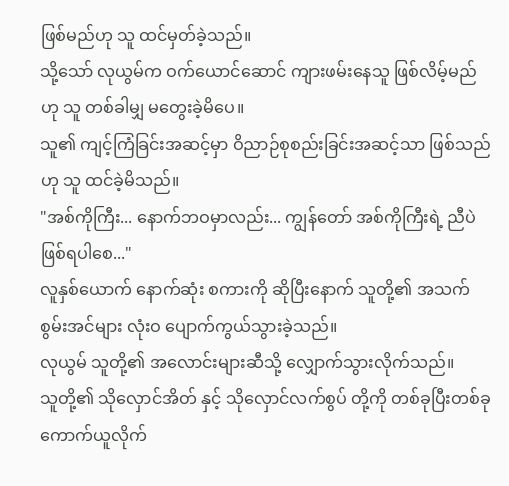ဖြစ်မည်ဟု သူ ထင်မှတ်ခဲ့သည်။
သို့သော် လုယွမ်က ဝက်ယောင်ဆောင် ကျားဖမ်းနေသူ ဖြစ်လိမ့်မည်ဟု သူ တစ်ခါမျှ မတွေးခဲ့မိပေ။
သူ၏ ကျင့်ကြံခြင်းအဆင့်မှာ ဝိညာဉ်စုစည်းခြင်းအဆင့်သာ ဖြစ်သည်ဟု သူ ထင်ခဲ့မိသည်။
"အစ်ကိုကြီး... နောက်ဘဝမှာလည်း... ကျွန်တော် အစ်ကိုကြီးရဲ့ ညီပဲ ဖြစ်ရပါစေ..."
လူနှစ်ယောက် နောက်ဆုံး စကားကို ဆိုပြီးနောက် သူတို့၏ အသက်စွမ်းအင်များ လုံးဝ ပျောက်ကွယ်သွားခဲ့သည်။
လုယွမ် သူတို့၏ အလောင်းများဆီသို့ လျှောက်သွားလိုက်သည်။
သူတို့၏ သိုလှောင်အိတ် နှင့် သိုလှောင်လက်စွပ် တို့ကို တစ်ခုပြီးတစ်ခု ကောက်ယူလိုက်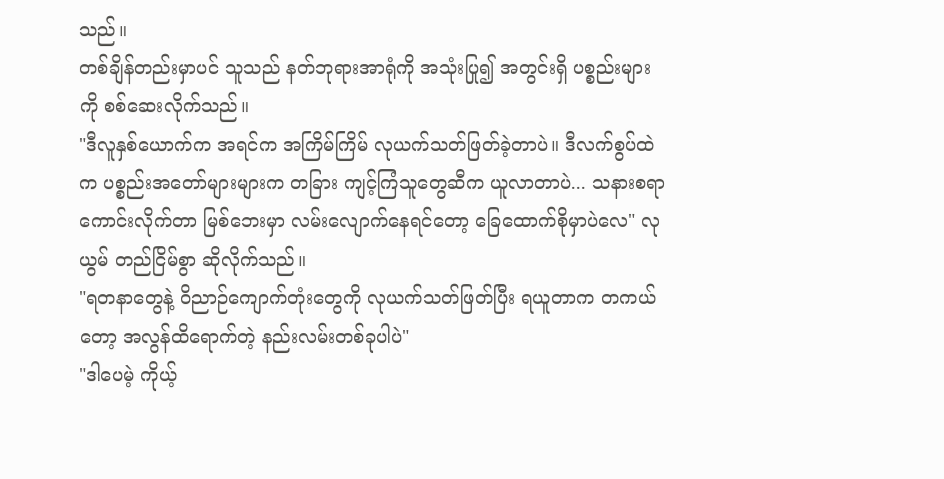သည်။
တစ်ချိန်တည်းမှာပင် သူသည် နတ်ဘုရားအာရုံကို အသုံးပြု၍ အတွင်းရှိ ပစ္စည်းများကို စစ်ဆေးလိုက်သည်။
"ဒီလူနှစ်ယောက်က အရင်က အကြိမ်ကြိမ် လုယက်သတ်ဖြတ်ခဲ့တာပဲ။ ဒီလက်စွပ်ထဲက ပစ္စည်းအတော်များများက တခြား ကျင့်ကြံသူတွေဆီက ယူလာတာပဲ... သနားစရာကောင်းလိုက်တာ မြစ်ဘေးမှာ လမ်းလျောက်နေရင်တော့ ခြေထောက်စိုမှာပဲလေ" လုယွမ် တည်ငြိမ်စွာ ဆိုလိုက်သည်။
"ရတနာတွေနဲ့ ဝိညာဉ်ကျောက်တုံးတွေကို လုယက်သတ်ဖြတ်ပြီး ရယူတာက တကယ်တော့ အလွန်ထိရောက်တဲ့ နည်းလမ်းတစ်ခုပါပဲ"
"ဒါပေမဲ့ ကိုယ့်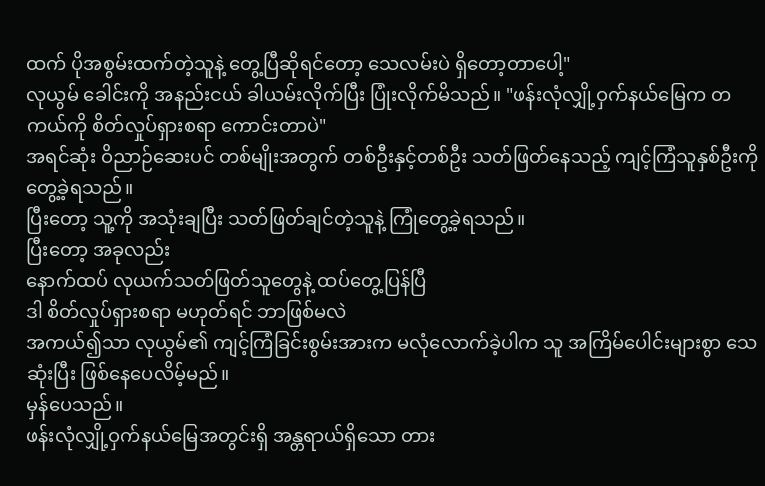ထက် ပိုအစွမ်းထက်တဲ့သူနဲ့ တွေ့ပြီဆိုရင်တော့ သေလမ်းပဲ ရှိတော့တာပေါ့"
လုယွမ် ခေါင်းကို အနည်းငယ် ခါယမ်းလိုက်ပြီး ပြုံးလိုက်မိသည်။ "ဖန်းလုံလျှို့ဝှက်နယ်မြေက တကယ်ကို စိတ်လှုပ်ရှားစရာ ကောင်းတာပဲ"
အရင်ဆုံး ဝိညာဉ်ဆေးပင် တစ်မျိုးအတွက် တစ်ဦးနှင့်တစ်ဦး သတ်ဖြတ်နေသည့် ကျင့်ကြံသူနှစ်ဦးကို တွေ့ခဲ့ရသည်။
ပြီးတော့ သူ့ကို အသုံးချပြီး သတ်ဖြတ်ချင်တဲ့သူနဲ့ ကြုံတွေ့ခဲ့ရသည်။
ပြီးတော့ အခုလည်း
နောက်ထပ် လုယက်သတ်ဖြတ်သူတွေနဲ့ ထပ်တွေ့ပြန်ပြီ
ဒါ စိတ်လှုပ်ရှားစရာ မဟုတ်ရင် ဘာဖြစ်မလဲ
အကယ်၍သာ လုယွမ်၏ ကျင့်ကြံခြင်းစွမ်းအားက မလုံလောက်ခဲ့ပါက သူ အကြိမ်ပေါင်းများစွာ သေဆုံးပြီး ဖြစ်နေပေလိမ့်မည်။
မှန်ပေသည်။
ဖန်းလုံလျှို့ဝှက်နယ်မြေအတွင်းရှိ အန္တရာယ်ရှိသော တား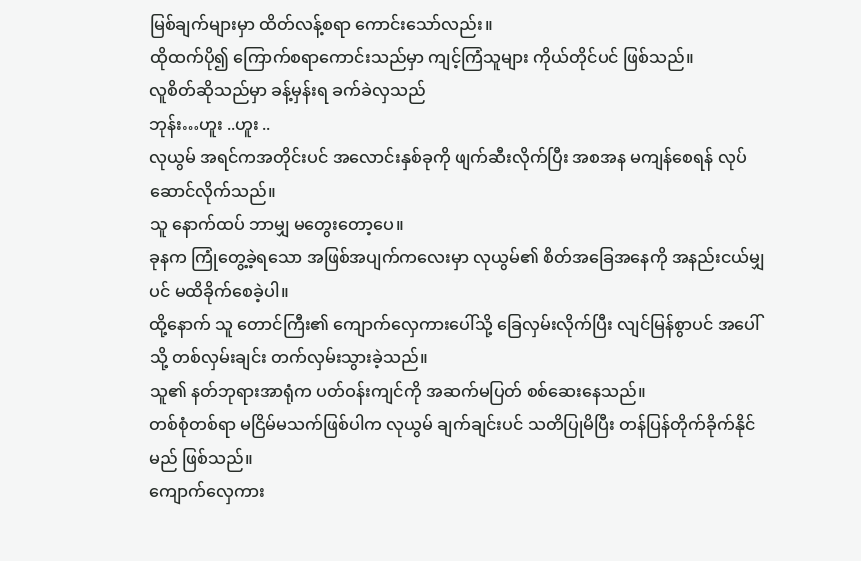မြစ်ချက်များမှာ ထိတ်လန့်စရာ ကောင်းသော်လည်း။
ထိုထက်ပို၍ ကြောက်စရာကောင်းသည်မှာ ကျင့်ကြံသူများ ကိုယ်တိုင်ပင် ဖြစ်သည်။
လူစိတ်ဆိုသည်မှာ ခန့်မှန်းရ ခက်ခဲလှသည်
ဘုန်း…ဟူး ..ဟူး ..
လုယွမ် အရင်ကအတိုင်းပင် အလောင်းနှစ်ခုကို ဖျက်ဆီးလိုက်ပြီး အစအန မကျန်စေရန် လုပ်ဆောင်လိုက်သည်။
သူ နောက်ထပ် ဘာမျှ မတွေးတော့ပေ။
ခုနက ကြုံတွေ့ခဲ့ရသော အဖြစ်အပျက်ကလေးမှာ လုယွမ်၏ စိတ်အခြေအနေကို အနည်းငယ်မျှပင် မထိခိုက်စေခဲ့ပါ။
ထို့နောက် သူ တောင်ကြီး၏ ကျောက်လှေကားပေါ်သို့ ခြေလှမ်းလိုက်ပြီး လျင်မြန်စွာပင် အပေါ်သို့ တစ်လှမ်းချင်း တက်လှမ်းသွားခဲ့သည်။
သူ၏ နတ်ဘုရားအာရုံက ပတ်ဝန်းကျင်ကို အဆက်မပြတ် စစ်ဆေးနေသည်။
တစ်စုံတစ်ရာ မငြိမ်မသက်ဖြစ်ပါက လုယွမ် ချက်ချင်းပင် သတိပြုမိပြီး တန်ပြန်တိုက်ခိုက်နိုင်မည် ဖြစ်သည်။
ကျောက်လှေကား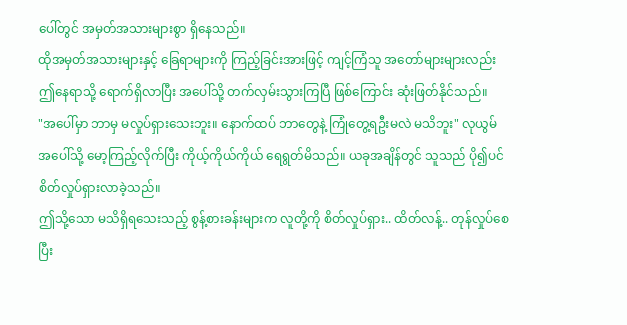ပေါ်တွင် အမှတ်အသားများစွာ ရှိနေသည်။
ထိုအမှတ်အသားများနှင့် ခြေရာများကို ကြည့်ခြင်းအားဖြင့် ကျင့်ကြံသူ အတော်များများလည်း ဤနေရာသို့ ရောက်ရှိလာပြီး အပေါ်သို့ တက်လှမ်းသွားကြပြီ ဖြစ်ကြောင်း ဆုံးဖြတ်နိုင်သည်။
"အပေါ်မှာ ဘာမှ မလှုပ်ရှားသေးဘူး။ နောက်ထပ် ဘာတွေနဲ့ ကြုံတွေ့ရဦးမလဲ မသိဘူး" လုယွမ် အပေါ်သို့ မော့ကြည့်လိုက်ပြီး ကိုယ့်ကိုယ်ကိုယ် ရေရွတ်မိသည်။ ယခုအချိန်တွင် သူသည် ပို၍ပင် စိတ်လှုပ်ရှားလာခဲ့သည်။
ဤသို့သော မသိရှိရသေးသည့် စွန့်စားခန်းများက လူတို့ကို စိတ်လှုပ်ရှား.. ထိတ်လန့်.. တုန်လှုပ်စေပြီး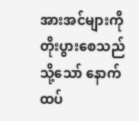အားအင်များကို တိုးပွားစေသည်
သို့သော် နောက်ထပ်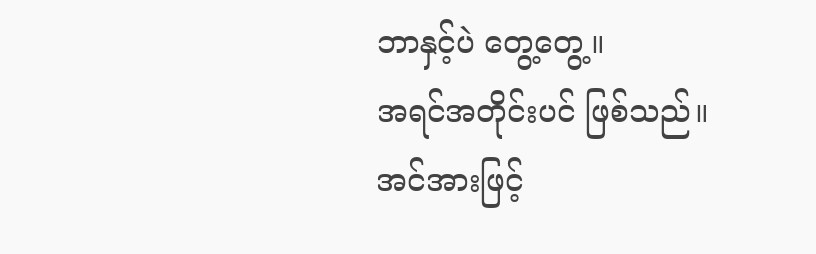ဘာနှင့်ပဲ တွေ့တွေ့။
အရင်အတိုင်းပင် ဖြစ်သည်။
အင်အားဖြင့်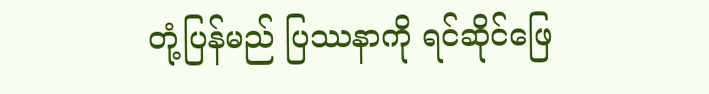တုံ့ပြန်မည် ပြဿနာကို ရင်ဆိုင်ဖြေ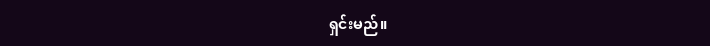ရှင်းမည်။